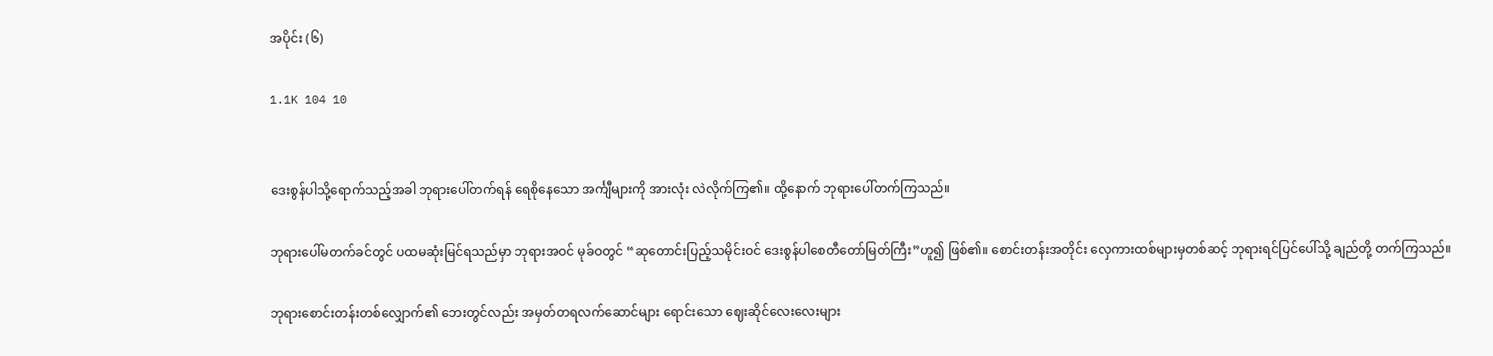အပိုင်း (၆)

1.1K 104 10


ဒေးစွန်ပါသို့ရောက်သည့်အခါ ဘုရားပေါ်တက်ရန် ရေစိုနေသော အင်္ကျီများကို အားလုံး လဲလိုက်ကြ၏။ ထို့နောက် ဘုရားပေါ်တက်ကြသည်။

ဘုရားပေါ်မတက်ခင်တွင် ပထမဆုံးမြင်ရသည်မှာ ဘုရားအဝင် မုခ်ဝတွင် “ဆုတောင်းပြည့်သမိုင်းဝင် ဒေးစွန်ပါစေတီတော်မြတ်ကြီး”ဟူ၍ ဖြစ်၏။ စောင်းတန်းအတိုင်း လှေကားထစ်များမှတစ်ဆင့် ဘုရားရင်ပြင်ပေါ်သို့ ချည်တို့ တက်ကြသည်။

ဘုရားစောင်းတန်းတစ်လျှောက်၏ ဘေးတွင်လည်း အမှတ်တရလက်ဆောင်များ ရောင်းသော ဈေးဆိုင်လေးလေးများ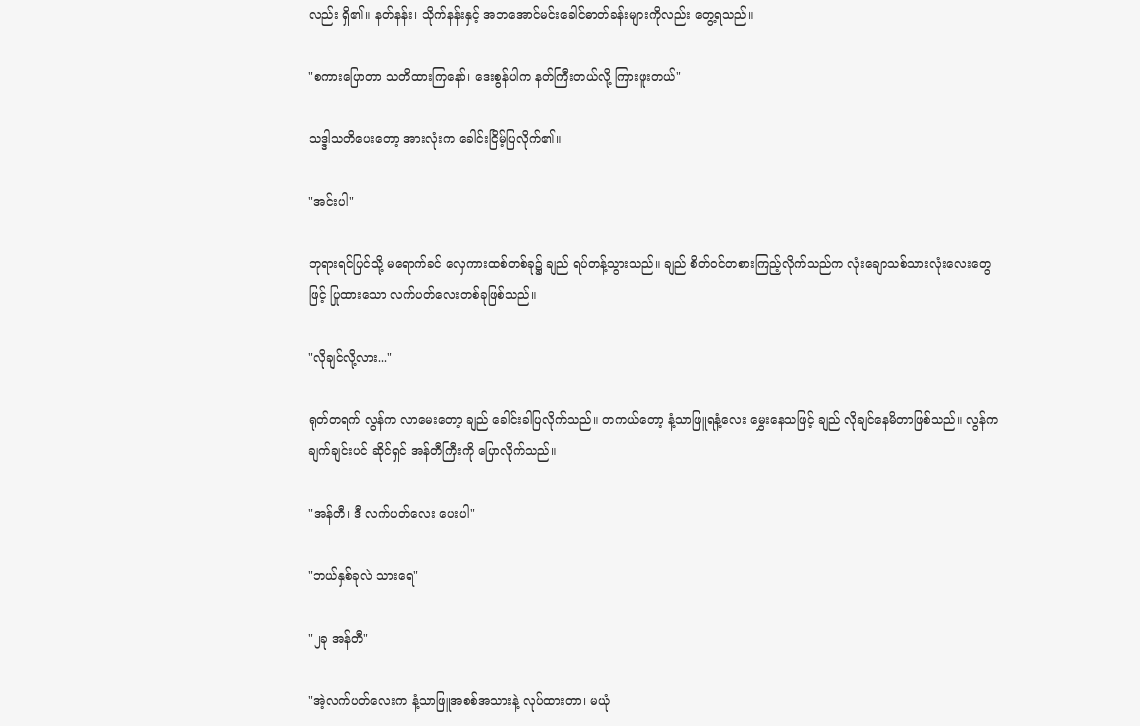လည်း ရှိ၏။ နတ်နန်း၊ သိုက်နန်းနှင့် အဘအောင်မင်းခေါင်ဓာတ်ခန်းများကိုလည်း တွေ့ရသည်။

"စကားပြောတာ သတိထားကြနော်၊ ဒေးစွန်ပါက နတ်ကြီးတယ်လို့ ကြားဖူးတယ်"

သဒ္ဒါသတိပေးတော့ အားလုံးက ခေါင်းငြိမ့်ပြလိုက်၏။

"အင်းပါ"

ဘုရားရင်ပြင်သို့ မရောက်ခင် လှေကားထစ်တစ်ခု၌ ချည် ရပ်တန့်သွားသည်။ ချည် စိတ်ဝင်တစားကြည့်လိုက်သည်က လုံးချောသစ်သားလုံးလေးတွေဖြင့် ပြုထားသော လက်ပတ်လေးတစ်ခုဖြစ်သည်။

"လိုချင်လို့လား..."

ရုတ်တရက် လွန်က လာမေးတော့ ချည် ခေါင်းခါပြလိုက်သည်။ တကယ်တော့ နံ့သာဖြူရနံ့လေး မွှေးနေသဖြင့် ချည် လိုချင်နေမိတာဖြစ်သည်။ လွန်က ချက်ချင်းပင် ဆိုင်ရှင် အန်တီကြီးကို ပြောလိုက်သည်။

"အန်တီ၊ ဒီ လက်ပတ်လေး ပေးပါ"

"ဘယ်နှစ်ခုလဲ သားရေ"

"၂ခု အန်တီ"

"အဲ့လက်ပတ်လေးက နံ့သာဖြူအစစ်အသားနဲ့ လုပ်ထားတာ၊ မယုံ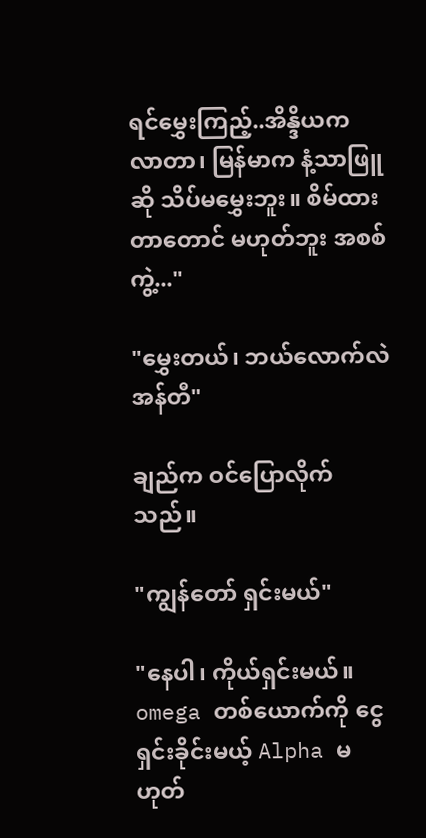ရင်မွှေးကြည့်..အိန္ဒိယက လာတာ၊ မြန်မာက နံ့သာဖြူဆို သိပ်မမွှေးဘူး။ စိမ်ထားတာတောင် မဟုတ်ဘူး အစစ်ကွဲ့..."

"မွှေးတယ်၊ ဘယ်လောက်လဲ အန်တီ"

ချည်က ဝင်ပြောလိုက်သည်။

"ကျွန်တော် ရှင်းမယ်"

"နေပါ၊ ကိုယ်ရှင်းမယ်။ omega တစ်ယောက်ကို ငွေရှင်းခိုင်းမယ့် Alpha မဟုတ်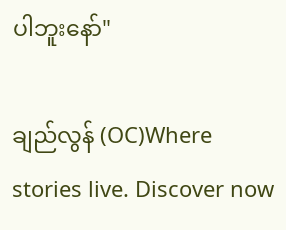ပါဘူးနော်"

ချည်လွန် (OC)Where stories live. Discover now